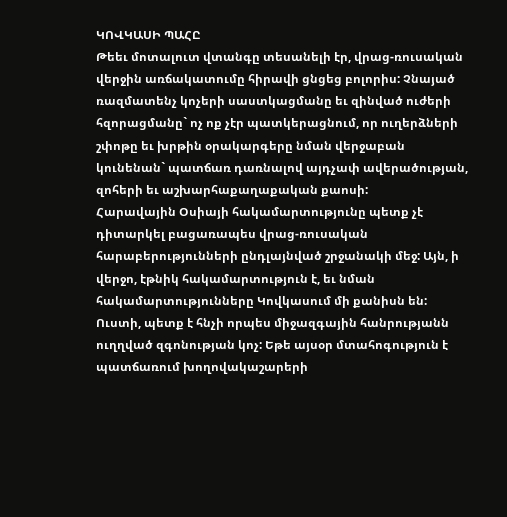ԿՈՎԿԱՍԻ ՊԱՀԸ
Թեեւ մոտալուտ վտանգը տեսանելի էր, վրաց-ռուսական վերջին առճակատումը հիրավի ցնցեց բոլորիս: Չնայած ռազմատենչ կոչերի սաստկացմանը եւ զինված ուժերի հզորացմանը` ոչ ոք չէր պատկերացնում, որ ուղերձների շփոթը եւ խրթին օրակարգերը նման վերջաբան կունենան` պատճառ դառնալով այդչափ ավերածության, զոհերի եւ աշխարհաքաղաքական քաոսի:
Հարավային Օսիայի հակամարտությունը պետք չէ դիտարկել բացառապես վրաց-ռուսական հարաբերությունների ընդլայնված շրջանակի մեջ: Այն, ի վերջո, էթնիկ հակամարտություն է, եւ նման հակամարտությունները Կովկասում մի քանիսն են: Ուստի, պետք է հնչի որպես միջազգային հանրությանն ուղղված զգոնության կոչ: Եթե այսօր մտահոգություն է պատճառում խողովակաշարերի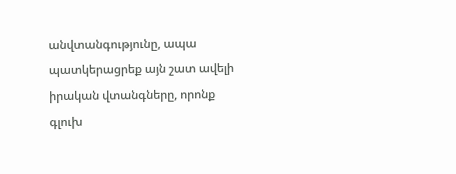անվտանգությունը, ապա պատկերացրեք այն շատ ավելի իրական վտանգները, որոնք գլուխ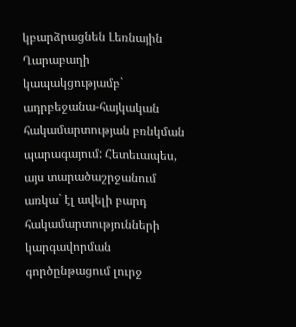կբարձրացնեն Լեռնային Ղարաբաղի կապակցությամբ` ադրբեջանա-հայկական հակամարտության բռնկման պարագայում: Հետեւապես, այս տարածաշրջանում առկա` էլ ավելի բարդ հակամարտությունների կարգավորման գործընթացում լուրջ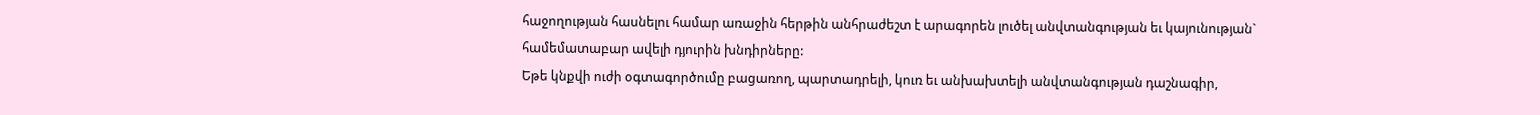հաջողության հասնելու համար առաջին հերթին անհրաժեշտ է արագորեն լուծել անվտանգության եւ կայունության` համեմատաբար ավելի դյուրին խնդիրները:
Եթե կնքվի ուժի օգտագործումը բացառող, պարտադրելի, կուռ եւ անխախտելի անվտանգության դաշնագիր,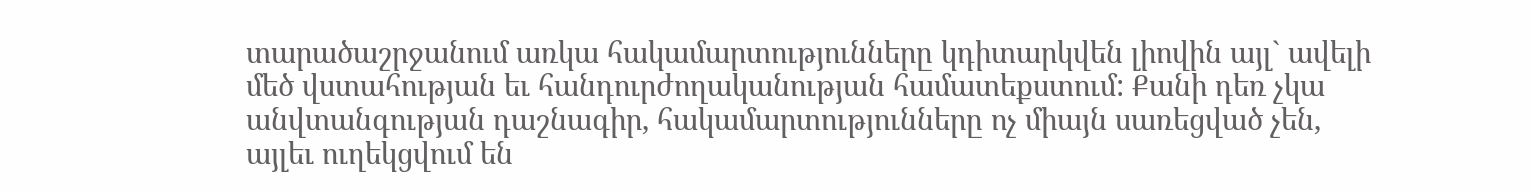տարածաշրջանում առկա հակամարտությունները կդիտարկվեն լիովին այլ` ավելի մեծ վստահության եւ հանդուրժողականության համատեքստում: Քանի դեռ չկա անվտանգության դաշնագիր, հակամարտությունները ոչ միայն սառեցված չեն, այլեւ ուղեկցվում են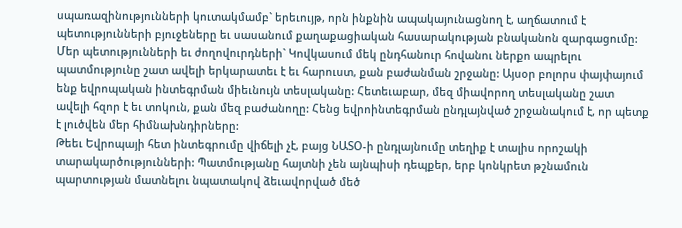սպառազինությունների կուտակմամբ` երեւույթ, որն ինքնին ապակայունացնող է, աղճատում է պետությունների բյուջեները եւ սասանում քաղաքացիական հասարակության բնականոն զարգացումը:
Մեր պետությունների եւ ժողովուրդների` Կովկասում մեկ ընդհանուր հովանու ներքո ապրելու պատմությունը շատ ավելի երկարատեւ է եւ հարուստ, քան բաժանման շրջանը: Այսօր բոլորս փայփայում ենք եվրոպական ինտեգրման միեւնույն տեսլականը: Հետեւաբար, մեզ միավորող տեսլականը շատ ավելի հզոր է եւ տոկուն, քան մեզ բաժանողը: Հենց եվրոինտեգրման ընդլայնված շրջանակում է, որ պետք է լուծվեն մեր հիմնախնդիրները:
Թեեւ Եվրոպայի հետ ինտեգրումը վիճելի չէ, բայց ՆԱՏՕ-ի ընդլայնումը տեղիք է տալիս որոշակի տարակարծությունների: Պատմությանը հայտնի չեն այնպիսի դեպքեր, երբ կոնկրետ թշնամուն պարտության մատնելու նպատակով ձեւավորված մեծ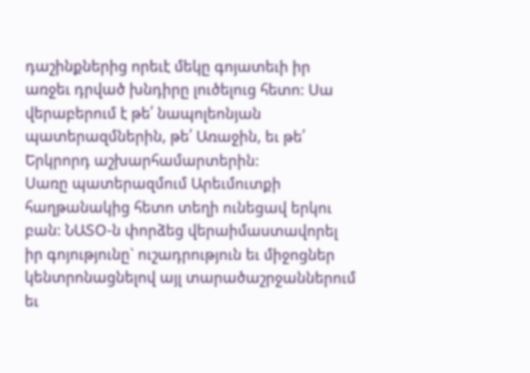դաշինքներից որեւէ մեկը գոյատեւի իր առջեւ դրված խնդիրը լուծելուց հետո: Սա վերաբերում է թե՛ նապոլեոնյան պատերազմներին, թե՛ Առաջին, եւ թե՛ Երկրորդ աշխարհամարտերին:
Սառը պատերազմում Արեւմուտքի հաղթանակից հետո տեղի ունեցավ երկու բան: ՆԱՏՕ-ն փորձեց վերաիմաստավորել իր գոյությունը` ուշադրություն եւ միջոցներ կենտրոնացնելով այլ տարածաշրջաններում եւ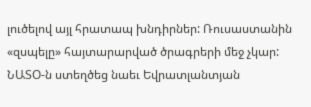լուծելով այլ հրատապ խնդիրներ: Ռուսաստանին «զսպելը» հայտարարված ծրագրերի մեջ չկար: ՆԱՏՕ-ն ստեղծեց նաեւ Եվրատլանտյան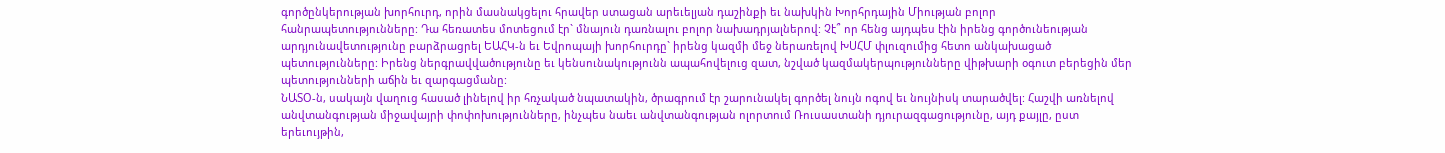գործընկերության խորհուրդ, որին մասնակցելու հրավեր ստացան արեւելյան դաշինքի եւ նախկին Խորհրդային Միության բոլոր հանրապետությունները: Դա հեռատես մոտեցում էր` մնայուն դառնալու բոլոր նախադրյալներով: Չէ՞ որ հենց այդպես էին իրենց գործունեության արդյունավետությունը բարձրացրել ԵԱՀԿ-ն եւ Եվրոպայի խորհուրդը` իրենց կազմի մեջ ներառելով ԽՍՀՄ փլուզումից հետո անկախացած պետությունները: Իրենց ներգրավվածությունը եւ կենսունակությունն ապահովելուց զատ, նշված կազմակերպությունները վիթխարի օգուտ բերեցին մեր պետությունների աճին եւ զարգացմանը:
ՆԱՏՕ-ն, սակայն վաղուց հասած լինելով իր հռչակած նպատակին, ծրագրում էր շարունակել գործել նույն ոգով եւ նույնիսկ տարածվել: Հաշվի առնելով անվտանգության միջավայրի փոփոխությունները, ինչպես նաեւ անվտանգության ոլորտում Ռուսաստանի դյուրազգացությունը, այդ քայլը, ըստ երեւույթին,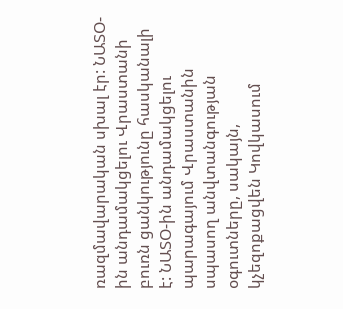ռազմավարական սխալ էր: ՆԱՏՕ-ին անդամակցելու Վրաստանի բուռն ցանկությունը հասկանալի է: ՆԱՏՕ-ին անդամակցելու պարագայում Վրաստանին սպասող անվտանգության օգուտները, սակայն, կչեզոքացվեն Կովկասում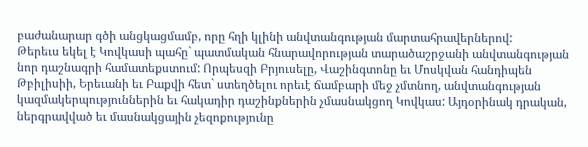բաժանարար գծի անցկացմամբ, որը հղի կլինի անվտանգության մարտահրավերներով:
Թերեւս եկել է Կովկասի պահը` պատմական հնարավորության տարածաշրջանի անվտանգության նոր դաշնագրի համատեքստում: Որպեսզի Բրյուսելը, Վաշինգտոնը եւ Մոսկվան հանդիպեն Թբիլիսիի, Երեւանի եւ Բաքվի հետ` ստեղծելու որեւէ ճամբարի մեջ չմտնող, անվտանգության կազմակերպություններին եւ հակադիր դաշինքներին չմասնակցող Կովկաս: Այդօրինակ դրական, ներգրավված եւ մասնակցային չեզոքությունը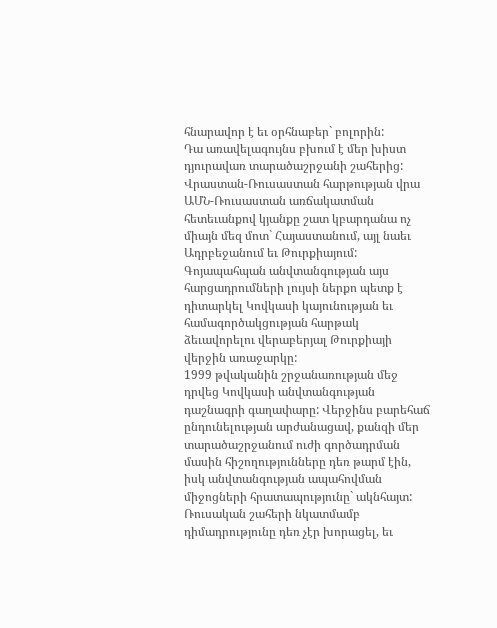հնարավոր է եւ օրհնաբեր` բոլորին:
Դա առավելագույնս բխում է մեր խիստ դյուրավառ տարածաշրջանի շահերից: Վրաստան-Ռուսաստան հարթության վրա ԱՄՆ-Ռուսաստան առճակատման հետեւանքով կյանքը շատ կբարդանա ոչ միայն մեզ մոտ` Հայաստանում, այլ նաեւ Ադրբեջանում եւ Թուրքիայում:
Գոյապահպան անվտանգության այս հարցադրումների լույսի ներքո պետք է դիտարկել Կովկասի կայունության եւ համագործակցության հարթակ ձեւավորելու վերաբերյալ Թուրքիայի վերջին առաջարկը:
1999 թվականին շրջանառության մեջ դրվեց Կովկասի անվտանգության դաշնագրի գաղափարը: Վերջինս բարեհաճ ընդունելության արժանացավ, քանզի մեր տարածաշրջանում ուժի գործադրման մասին հիշողությունները դեռ թարմ էին, իսկ անվտանգության ապահովման միջոցների հրատապությունը` ակնհայտ: Ռուսական շահերի նկատմամբ դիմադրությունը դեռ չէր խորացել, եւ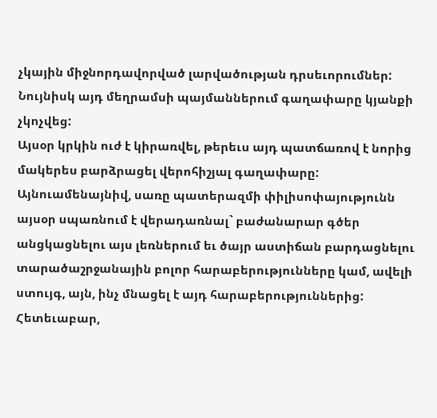չկային միջնորդավորված լարվածության դրսեւորումներ: Նույնիսկ այդ մեղրամսի պայմաններում գաղափարը կյանքի չկոչվեց:
Այսօր կրկին ուժ է կիրառվել, թերեւս այդ պատճառով է նորից մակերես բարձրացել վերոհիշյալ գաղափարը: Այնուամենայնիվ, սառը պատերազմի փիլիսոփայությունն այսօր սպառնում է վերադառնալ` բաժանարար գծեր անցկացնելու այս լեռներում եւ ծայր աստիճան բարդացնելու տարածաշրջանային բոլոր հարաբերությունները կամ, ավելի ստույգ, այն, ինչ մնացել է այդ հարաբերություններից:
Հետեւաբար,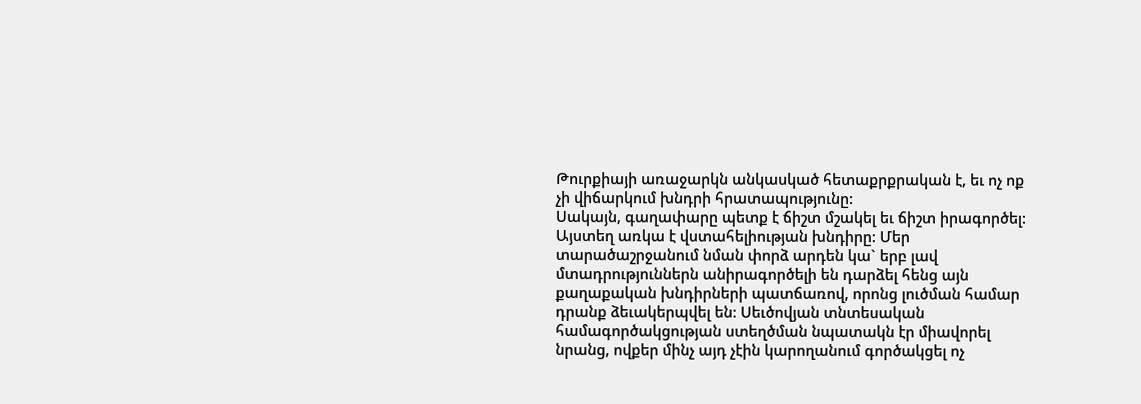Թուրքիայի առաջարկն անկասկած հետաքրքրական է, եւ ոչ ոք չի վիճարկում խնդրի հրատապությունը:
Սակայն, գաղափարը պետք է ճիշտ մշակել եւ ճիշտ իրագործել: Այստեղ առկա է վստահելիության խնդիրը: Մեր տարածաշրջանում նման փորձ արդեն կա` երբ լավ մտադրություններն անիրագործելի են դարձել հենց այն քաղաքական խնդիրների պատճառով, որոնց լուծման համար դրանք ձեւակերպվել են: Սեւծովյան տնտեսական համագործակցության ստեղծման նպատակն էր միավորել նրանց, ովքեր մինչ այդ չէին կարողանում գործակցել ոչ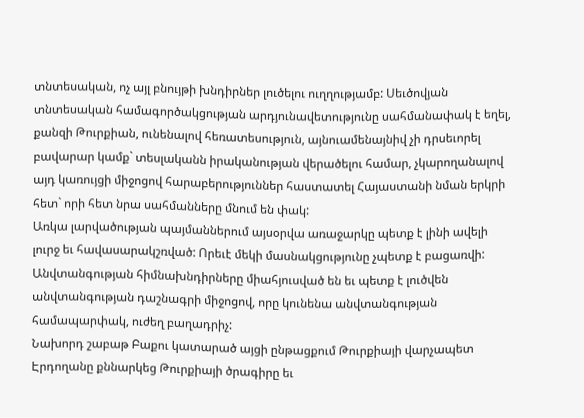տնտեսական, ոչ այլ բնույթի խնդիրներ լուծելու ուղղությամբ: Սեւծովյան տնտեսական համագործակցության արդյունավետությունը սահմանափակ է եղել, քանզի Թուրքիան, ունենալով հեռատեսություն, այնուամենայնիվ չի դրսեւորել բավարար կամք` տեսլականն իրականության վերածելու համար, չկարողանալով այդ կառույցի միջոցով հարաբերություններ հաստատել Հայաստանի նման երկրի հետ` որի հետ նրա սահմանները մնում են փակ:
Առկա լարվածության պայմաններում այսօրվա առաջարկը պետք է լինի ավելի լուրջ եւ հավասարակշռված: Որեւէ մեկի մասնակցությունը չպետք է բացառվի: Անվտանգության հիմնախնդիրները միահյուսված են եւ պետք է լուծվեն անվտանգության դաշնագրի միջոցով, որը կունենա անվտանգության համապարփակ, ուժեղ բաղադրիչ:
Նախորդ շաբաթ Բաքու կատարած այցի ընթացքում Թուրքիայի վարչապետ Էրդողանը քննարկեց Թուրքիայի ծրագիրը եւ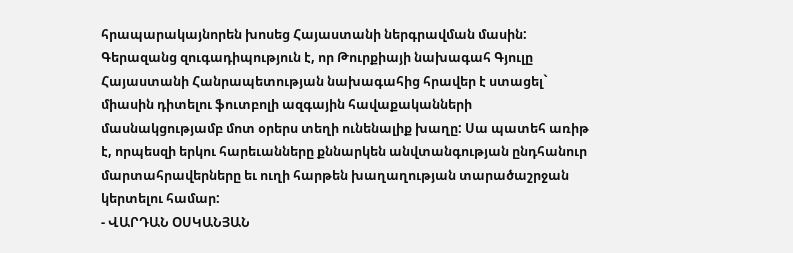հրապարակայնորեն խոսեց Հայաստանի ներգրավման մասին: Գերազանց զուգադիպություն է, որ Թուրքիայի նախագահ Գյուլը Հայաստանի Հանրապետության նախագահից հրավեր է ստացել` միասին դիտելու ֆուտբոլի ազգային հավաքականների մասնակցությամբ մոտ օրերս տեղի ունենալիք խաղը: Սա պատեհ առիթ է, որպեսզի երկու հարեւանները քննարկեն անվտանգության ընդհանուր մարտահրավերները եւ ուղի հարթեն խաղաղության տարածաշրջան կերտելու համար:
- ՎԱՐԴԱՆ ՕՍԿԱՆՅԱՆ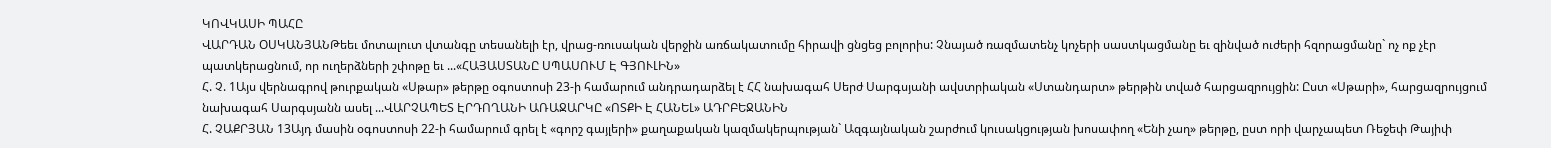ԿՈՎԿԱՍԻ ՊԱՀԸ
ՎԱՐԴԱՆ ՕՍԿԱՆՅԱՆԹեեւ մոտալուտ վտանգը տեսանելի էր, վրաց-ռուսական վերջին առճակատումը հիրավի ցնցեց բոլորիս: Չնայած ռազմատենչ կոչերի սաստկացմանը եւ զինված ուժերի հզորացմանը` ոչ ոք չէր պատկերացնում, որ ուղերձների շփոթը եւ ...«ՀԱՅԱՍՏԱՆԸ ՍՊԱՍՈՒՄ Է ԳՅՈՒԼԻՆ»
Հ. Չ. 1Այս վերնագրով թուրքական «Սթար» թերթը օգոստոսի 23-ի համարում անդրադարձել է ՀՀ նախագահ Սերժ Սարգսյանի ավստրիական «Ստանդարտ» թերթին տված հարցազրույցին: Ըստ «Սթարի», հարցազրույցում նախագահ Սարգսյանն ասել ...ՎԱՐՉԱՊԵՏ ԷՐԴՈՂԱՆԻ ԱՌԱՋԱՐԿԸ «ՈՏՔԻ Է ՀԱՆԵԼ» ԱԴՐԲԵՋԱՆԻՆ
Հ. ՉԱՔՐՅԱՆ 13Այդ մասին օգոստոսի 22-ի համարում գրել է «գորշ գայլերի» քաղաքական կազմակերպության` Ազգայնական շարժում կուսակցության խոսափող «Ենի չաղ» թերթը, ըստ որի վարչապետ Ռեջեփ Թայիփ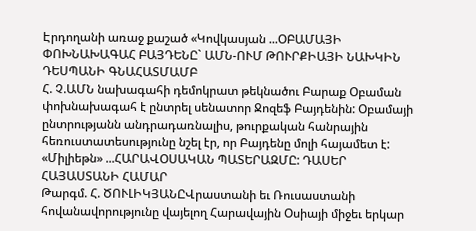Էրդողանի առաջ քաշած «Կովկասյան ...ՕԲԱՄԱՅԻ ՓՈԽՆԱԽԱԳԱՀ ԲԱՅԴԵՆԸ` ԱՄՆ-ՈՒՄ ԹՈՒՐՔԻԱՅԻ ՆԱԽԿԻՆ ԴԵՍՊԱՆԻ ԳՆԱՀԱՏՄԱՄԲ
Հ. Չ.ԱՄՆ նախագահի դեմոկրատ թեկնածու Բարաք Օբաման փոխնախագահ է ընտրել սենատոր Ջոզեֆ Բայդենին: Օբամայի ընտրությանն անդրադառնալիս, թուրքական հանրային հեռուստատեսությունը նշել էր, որ Բայդենը մոլի հայամետ է: «Միլիեթն» ...ՀԱՐԱՎՕՍԱԿԱՆ ՊԱՏԵՐԱԶՄԸ: ԴԱՍԵՐ ՀԱՅԱՍՏԱՆԻ ՀԱՄԱՐ
Թարգմ. Հ. ԾՈՒԼԻԿՅԱՆԸՎրաստանի եւ Ռուսաստանի հովանավորությունը վայելող Հարավային Օսիայի միջեւ երկար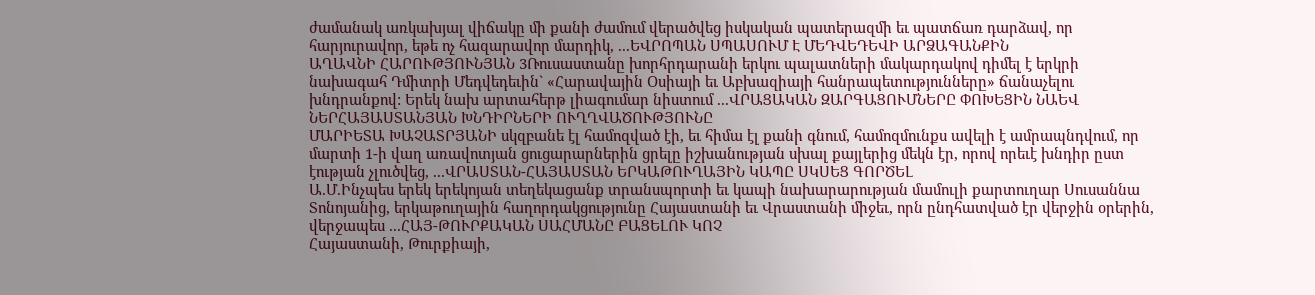ժամանակ առկախյալ վիճակը մի քանի ժամում վերածվեց իսկական պատերազմի եւ պատճառ դարձավ, որ հարյուրավոր, եթե ոչ հազարավոր մարդիկ, ...ԵՎՐՈՊԱՆ ՍՊԱՍՈՒՄ Է ՄԵԴՎԵԴԵՎԻ ԱՐՁԱԳԱՆՔԻՆ
ԱՂԱՎՆԻ ՀԱՐՈՒԹՅՈՒՆՅԱՆ 3Ռուսաստանը խորհրդարանի երկու պալատների մակարդակով դիմել է երկրի նախագահ Դմիտրի Մեդվեդեւին` «Հարավային Օսիայի եւ Աբխազիայի հանրապետությունները» ճանաչելու խնդրանքով: Երեկ նախ արտահերթ լիագումար նիստում ...ՎՐԱՑԱԿԱՆ ԶԱՐԳԱՑՈՒՄՆԵՐԸ ՓՈԽԵՑԻՆ ՆԱԵՎ ՆԵՐՀԱՅԱՍՏԱՆՅԱՆ ԽՆԴԻՐՆԵՐԻ ՈՒՂՂՎԱԾՈՒԹՅՈՒՆԸ
ՄԱՐԻԵՏԱ ԽԱՉԱՏՐՅԱՆԻ սկզբանե էլ համոզված էի, եւ հիմա էլ քանի գնում, համոզմունքս ավելի է ամրապնդվում, որ մարտի 1-ի վաղ առավոտյան ցուցարարներին ցրելը իշխանության սխալ քայլերից մեկն էր, որով որեւէ խնդիր ըստ էության չլուծվեց, ...ՎՐԱՍՏԱՆ-ՀԱՅԱՍՏԱՆ ԵՐԿԱԹՈՒՂԱՅԻՆ ԿԱՊԸ ՍԿՍԵՑ ԳՈՐԾԵԼ
Ա.Մ.Ինչպես երեկ երեկոյան տեղեկացանք տրանսպորտի եւ կապի նախարարության մամուլի քարտուղար Սուսաննա Տոնոյանից, երկաթուղային հաղորդակցությունը Հայաստանի եւ Վրաստանի միջեւ, որն ընդհատված էր վերջին օրերին, վերջապես ...ՀԱՅ-ԹՈՒՐՔԱԿԱՆ ՍԱՀՄԱՆԸ ԲԱՑԵԼՈՒ ԿՈՉ
Հայաստանի, Թուրքիայի,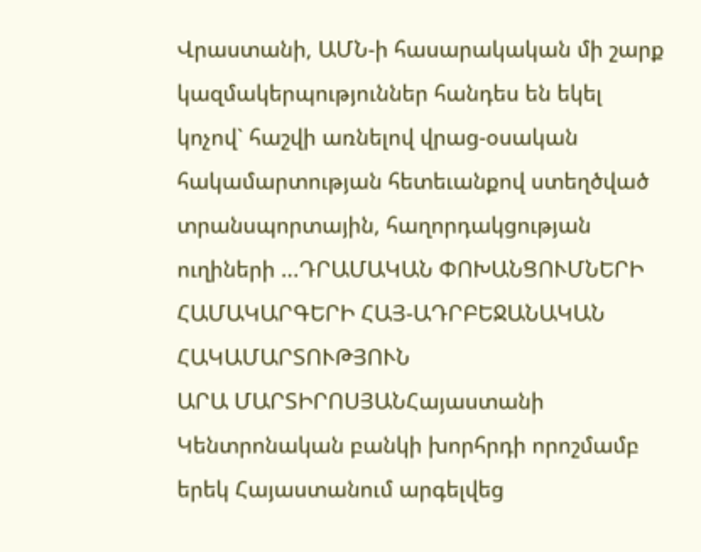Վրաստանի, ԱՄՆ-ի հասարակական մի շարք կազմակերպություններ հանդես են եկել կոչով` հաշվի առնելով վրաց-օսական հակամարտության հետեւանքով ստեղծված տրանսպորտային, հաղորդակցության ուղիների ...ԴՐԱՄԱԿԱՆ ՓՈԽԱՆՑՈՒՄՆԵՐԻ ՀԱՄԱԿԱՐԳԵՐԻ ՀԱՅ-ԱԴՐԲԵՋԱՆԱԿԱՆ ՀԱԿԱՄԱՐՏՈՒԹՅՈՒՆ
ԱՐԱ ՄԱՐՏԻՐՈՍՅԱՆՀայաստանի Կենտրոնական բանկի խորհրդի որոշմամբ երեկ Հայաստանում արգելվեց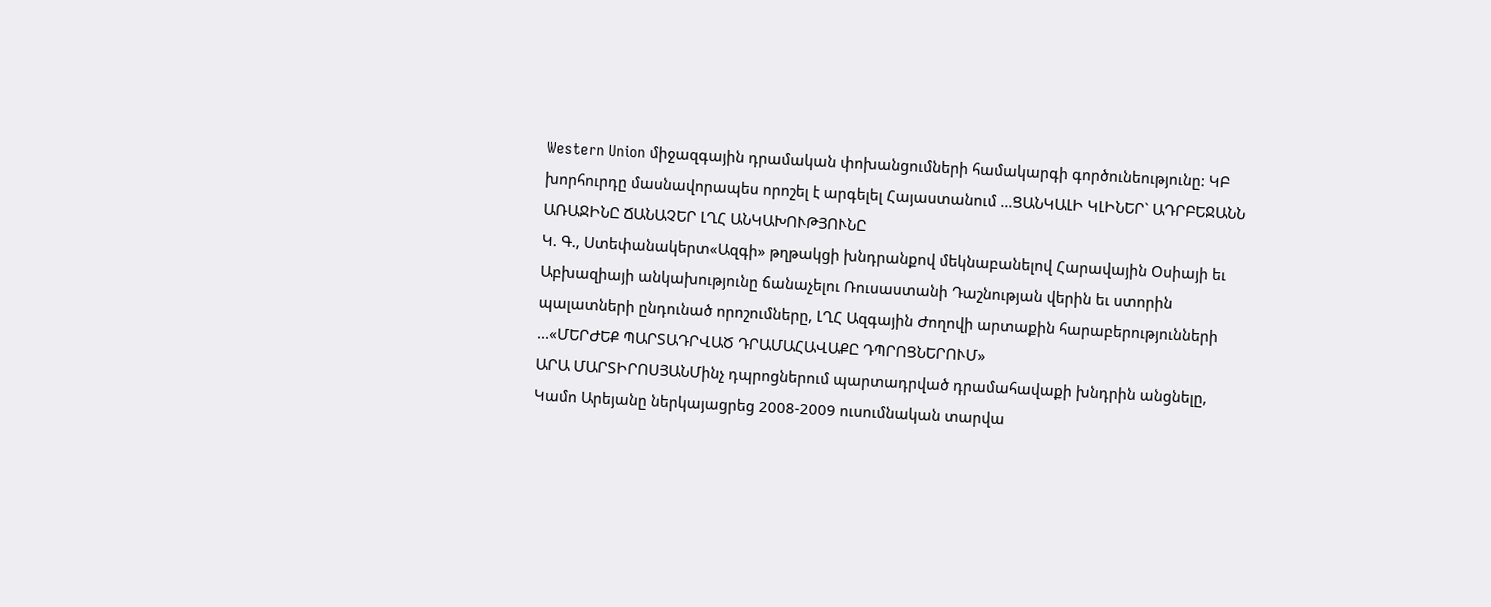Western Union միջազգային դրամական փոխանցումների համակարգի գործունեությունը: ԿԲ խորհուրդը մասնավորապես որոշել է արգելել Հայաստանում ...ՑԱՆԿԱԼԻ ԿԼԻՆԵՐ` ԱԴՐԲԵՋԱՆՆ ԱՌԱՋԻՆԸ ՃԱՆԱՉԵՐ ԼՂՀ ԱՆԿԱԽՈՒԹՅՈՒՆԸ
Կ. Գ., Ստեփանակերտ«Ազգի» թղթակցի խնդրանքով մեկնաբանելով Հարավային Օսիայի եւ Աբխազիայի անկախությունը ճանաչելու Ռուսաստանի Դաշնության վերին եւ ստորին պալատների ընդունած որոշումները, ԼՂՀ Ազգային Ժողովի արտաքին հարաբերությունների ...«ՄԵՐԺԵՔ ՊԱՐՏԱԴՐՎԱԾ ԴՐԱՄԱՀԱՎԱՔԸ ԴՊՐՈՑՆԵՐՈՒՄ»
ԱՐԱ ՄԱՐՏԻՐՈՍՅԱՆՄինչ դպրոցներում պարտադրված դրամահավաքի խնդրին անցնելը, Կամո Արեյանը ներկայացրեց 2008-2009 ուսումնական տարվա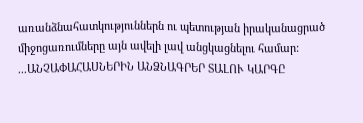առանձնահատկություններն ու պետության իրականացրած միջոցառումները այն ավելի լավ անցկացնելու համար: ...ԱՆՉԱՓԱՀԱՍՆԵՐԻՆ ԱՆՁՆԱԳՐԵՐ ՏԱԼՈՒ ԿԱՐԳԸ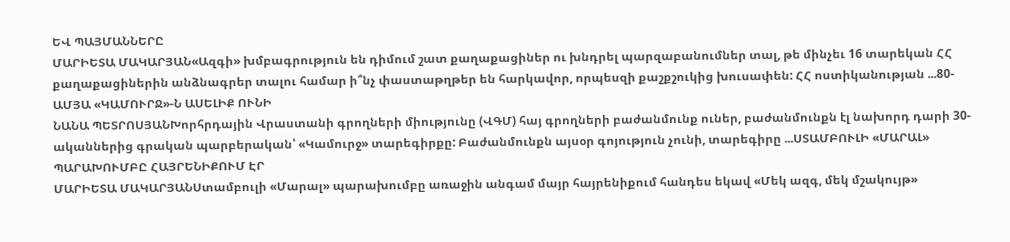ԵՎ ՊԱՅՄԱՆՆԵՐԸ
ՄԱՐԻԵՏԱ ՄԱԿԱՐՅԱՆ«Ազգի» խմբագրություն են դիմում շատ քաղաքացիներ ու խնդրել պարզաբանումներ տալ, թե մինչեւ 16 տարեկան ՀՀ քաղաքացիներին անձնագրեր տալու համար ի՞նչ փաստաթղթեր են հարկավոր, որպեսզի քաշքշուկից խուսափեն: ՀՀ ոստիկանության ...80-ԱՄՅԱ «ԿԱՄՈՒՐՋ»-Ն ԱՍԵԼԻՔ ՈՒՆԻ
ՆԱՆԱ ՊԵՏՐՈՍՅԱՆԽորհրդային Վրաստանի գրողների միությունը (ՎԳՄ) հայ գրողների բաժանմունք ուներ, բաժանմունքն էլ նախորդ դարի 30-ականներից գրական պարբերական՝ «Կամուրջ» տարեգիրքը: Բաժանմունքն այսօր գոյություն չունի, տարեգիրը ...ՍՏԱՄԲՈՒԼԻ «ՄԱՐԱԼ» ՊԱՐԱԽՈՒՄԲԸ ՀԱՅՐԵՆԻՔՈՒՄ ԷՐ
ՄԱՐԻԵՏԱ ՄԱԿԱՐՅԱՆՍտամբուլի «Մարալ» պարախումբը առաջին անգամ մայր հայրենիքում հանդես եկավ «Մեկ ազգ, մեկ մշակույթ»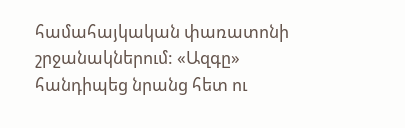համահայկական փառատոնի շրջանակներում: «Ազգը» հանդիպեց նրանց հետ ու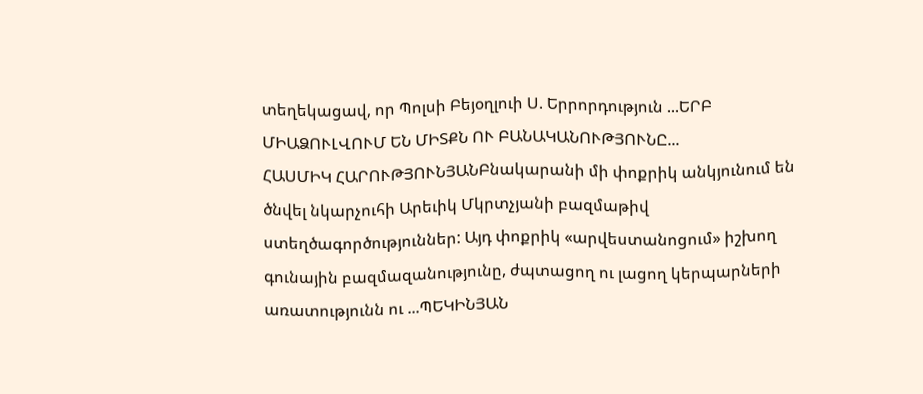տեղեկացավ, որ Պոլսի Բեյօղլուի Ս. Երրորդություն ...ԵՐԲ ՄԻԱՁՈՒԼՎՈՒՄ ԵՆ ՄԻՏՔՆ ՈՒ ԲԱՆԱԿԱՆՈՒԹՅՈՒՆԸ...
ՀԱՍՄԻԿ ՀԱՐՈՒԹՅՈՒՆՅԱՆԲնակարանի մի փոքրիկ անկյունում են ծնվել նկարչուհի Արեւիկ Մկրտչյանի բազմաթիվ ստեղծագործություններ: Այդ փոքրիկ «արվեստանոցում» իշխող գունային բազմազանությունը, ժպտացող ու լացող կերպարների առատությունն ու ...ՊԵԿԻՆՅԱՆ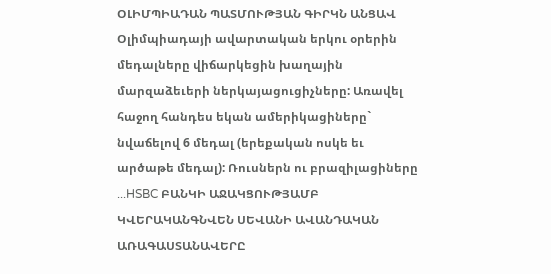ՕԼԻՄՊԻԱԴԱՆ ՊԱՏՄՈՒԹՅԱՆ ԳԻՐԿՆ ԱՆՑԱՎ
Օլիմպիադայի ավարտական երկու օրերին մեդալները վիճարկեցին խաղային մարզաձեւերի ներկայացուցիչները: Առավել հաջող հանդես եկան ամերիկացիները` նվաճելով 6 մեդալ (երեքական ոսկե եւ արծաթե մեդալ): Ռուսներն ու բրազիլացիները ...HSBC ԲԱՆԿԻ ԱՋԱԿՑՈՒԹՅԱՄԲ ԿՎԵՐԱԿԱՆԳՆՎԵՆ ՍԵՎԱՆԻ ԱՎԱՆԴԱԿԱՆ ԱՌԱԳԱՍՏԱՆԱՎԵՐԸ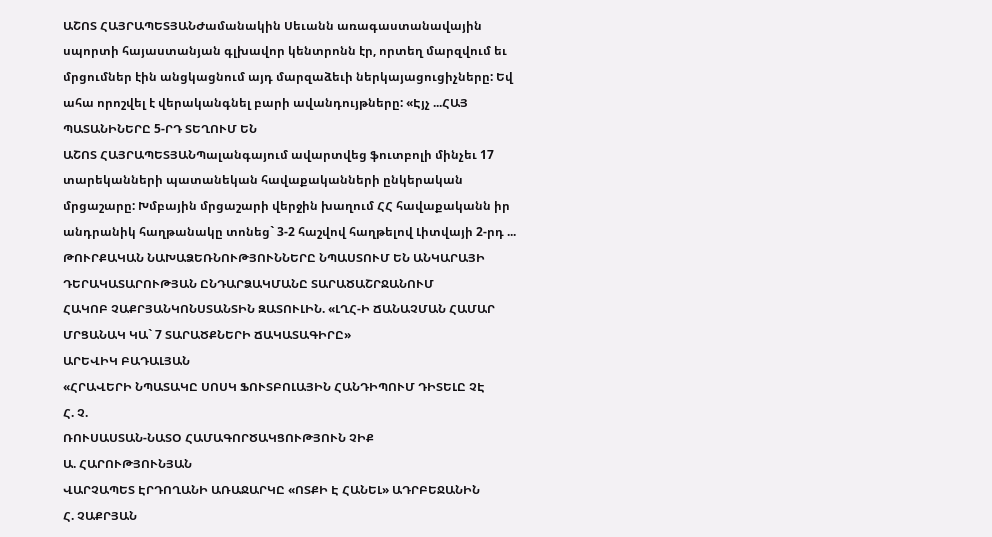ԱՇՈՏ ՀԱՅՐԱՊԵՏՅԱՆԺամանակին Սեւանն առագաստանավային սպորտի հայաստանյան գլխավոր կենտրոնն էր, որտեղ մարզվում եւ մրցումներ էին անցկացնում այդ մարզաձեւի ներկայացուցիչները: Եվ ահա որոշվել է վերականգնել բարի ավանդույթները: «Էյչ ...ՀԱՅ ՊԱՏԱՆԻՆԵՐԸ 5-ՐԴ ՏԵՂՈՒՄ ԵՆ
ԱՇՈՏ ՀԱՅՐԱՊԵՏՅԱՆՊալանգայում ավարտվեց ֆուտբոլի մինչեւ 17 տարեկանների պատանեկան հավաքականների ընկերական մրցաշարը: Խմբային մրցաշարի վերջին խաղում ՀՀ հավաքականն իր անդրանիկ հաղթանակը տոնեց` 3-2 հաշվով հաղթելով Լիտվայի 2-րդ ...
ԹՈՒՐՔԱԿԱՆ ՆԱԽԱՁԵՌՆՈՒԹՅՈՒՆՆԵՐԸ ՆՊԱՍՏՈՒՄ ԵՆ ԱՆԿԱՐԱՅԻ ԴԵՐԱԿԱՏԱՐՈՒԹՅԱՆ ԸՆԴԱՐՁԱԿՄԱՆԸ ՏԱՐԱԾԱՇՐՋԱՆՈՒՄ
ՀԱԿՈԲ ՉԱՔՐՅԱՆԿՈՆՍՏԱՆՏԻՆ ԶԱՏՈՒԼԻՆ. «ԼՂՀ-Ի ՃԱՆԱՉՄԱՆ ՀԱՄԱՐ ՄՐՑԱՆԱԿ ԿԱ` 7 ՏԱՐԱԾՔՆԵՐԻ ՃԱԿԱՏԱԳԻՐԸ»
ԱՐԵՎԻԿ ԲԱԴԱԼՅԱՆ
«ՀՐԱՎԵՐԻ ՆՊԱՏԱԿԸ ՍՈՍԿ ՖՈՒՏԲՈԼԱՅԻՆ ՀԱՆԴԻՊՈՒՄ ԴԻՏԵԼԸ ՉԷ
Հ. Չ.
ՌՈՒՍԱՍՏԱՆ-ՆԱՏՕ ՀԱՄԱԳՈՐԾԱԿՑՈՒԹՅՈՒՆ ՉԻՔ
Ա. ՀԱՐՈՒԹՅՈՒՆՅԱՆ
ՎԱՐՉԱՊԵՏ ԷՐԴՈՂԱՆԻ ԱՌԱՋԱՐԿԸ «ՈՏՔԻ Է ՀԱՆԵԼ» ԱԴՐԲԵՋԱՆԻՆ
Հ. ՉԱՔՐՅԱՆ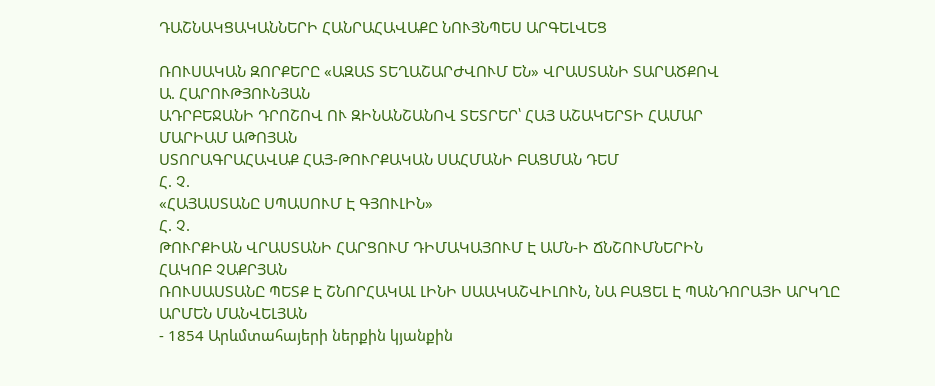ԴԱՇՆԱԿՑԱԿԱՆՆԵՐԻ ՀԱՆՐԱՀԱՎԱՔԸ ՆՈՒՅՆՊԵՍ ԱՐԳԵԼՎԵՑ

ՌՈՒՍԱԿԱՆ ԶՈՐՔԵՐԸ «ԱԶԱՏ ՏԵՂԱՇԱՐԺՎՈՒՄ ԵՆ» ՎՐԱՍՏԱՆԻ ՏԱՐԱԾՔՈՎ
Ա. ՀԱՐՈՒԹՅՈՒՆՅԱՆ
ԱԴՐԲԵՋԱՆԻ ԴՐՈՇՈՎ ՈՒ ԶԻՆԱՆՇԱՆՈՎ ՏԵՏՐԵՐ՝ ՀԱՅ ԱՇԱԿԵՐՏԻ ՀԱՄԱՐ
ՄԱՐԻԱՄ ԱԹՈՅԱՆ
ՍՏՈՐԱԳՐԱՀԱՎԱՔ ՀԱՅ-ԹՈՒՐՔԱԿԱՆ ՍԱՀՄԱՆԻ ԲԱՑՄԱՆ ԴԵՄ
Հ. Չ.
«ՀԱՅԱՍՏԱՆԸ ՍՊԱՍՈՒՄ Է ԳՅՈՒԼԻՆ»
Հ. Չ.
ԹՈՒՐՔԻԱՆ ՎՐԱՍՏԱՆԻ ՀԱՐՑՈՒՄ ԴԻՄԱԿԱՅՈՒՄ Է ԱՄՆ-Ի ՃՆՇՈՒՄՆԵՐԻՆ
ՀԱԿՈԲ ՉԱՔՐՅԱՆ
ՌՈՒՍԱՍՏԱՆԸ ՊԵՏՔ Է ՇՆՈՐՀԱԿԱԼ ԼԻՆԻ ՍԱԱԿԱՇՎԻԼՈՒՆ, ՆԱ ԲԱՑԵԼ Է ՊԱՆԴՈՐԱՅԻ ԱՐԿՂԸ
ԱՐՄԵՆ ՄԱՆՎԵԼՅԱՆ
- 1854 Արևմտահայերի ներքին կյանքին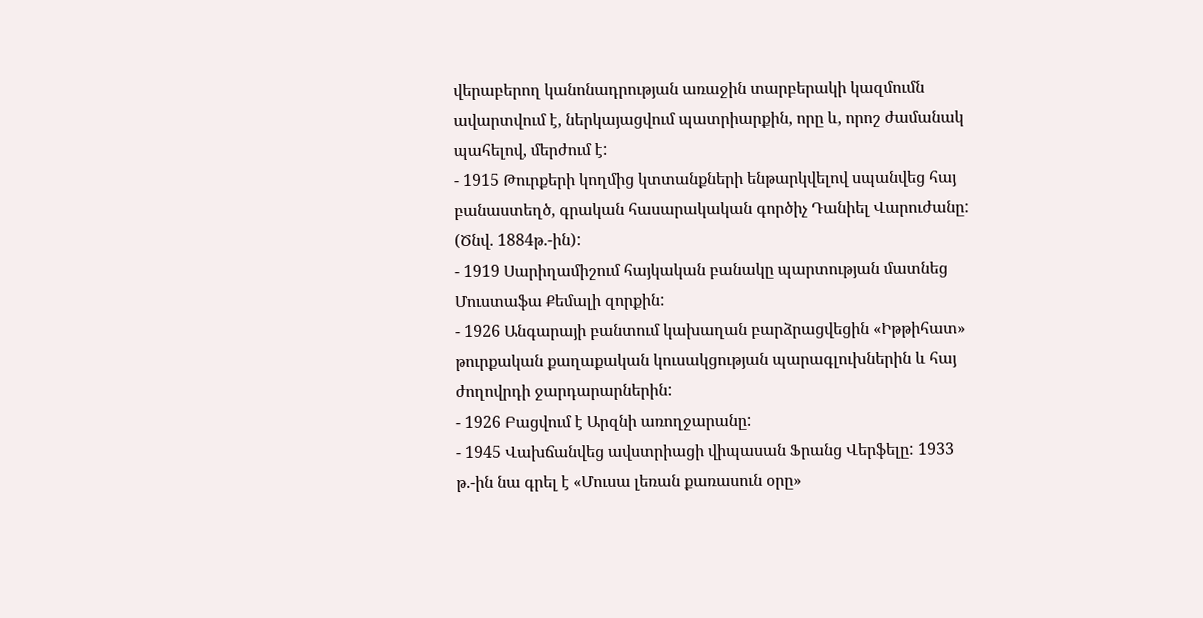վերաբերող կանոնադրության առաջին տարբերակի կազմումն ավարտվում է, ներկայացվում պատրիարքին, որը և, որոշ ժամանակ պահելով, մերժում է:
- 1915 Թուրքերի կողմից կտտանքների ենթարկվելով սպանվեց հայ բանաստեղծ, գրական հասարակական գործիչ Դանիել Վարուժանը: (Ծնվ. 1884թ.-ին):
- 1919 Սարիղամիշում հայկական բանակը պարտության մատնեց Մուստաֆա Քեմալի զորքին:
- 1926 Անգարայի բանտում կախաղան բարձրացվեցին «Իթթիհատ» թուրքական քաղաքական կուսակցության պարագլուխներին և հայ ժողովրդի ջարդարարներին:
- 1926 Բացվում է Արզնի առողջարանը:
- 1945 Վախճանվեց ավստրիացի վիպասան Ֆրանց Վերֆելը: 1933 թ.-ին նա գրել է «Մուսա լեռան քառասուն օրը»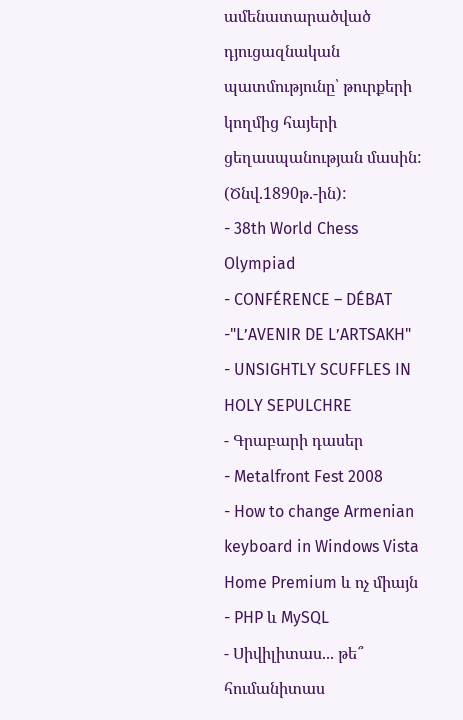ամենատարածված դյուցազնական պատմությունը՝ թուրքերի կողմից հայերի ցեղասպանության մասին: (Ծնվ.1890թ.-ին):
- 38th World Chess Olympiad
- CONFÉRENCE – DÉBAT -"L’AVENIR DE L’ARTSAKH"
- UNSIGHTLY SCUFFLES IN HOLY SEPULCHRE
- Գրաբարի դասեր
- Metalfront Fest 2008
- How to change Armenian keyboard in Windows Vista Home Premium և ոչ միայն
- PHP և MySQL
- Սիվիլիտաս... թե՞ հումանիտաս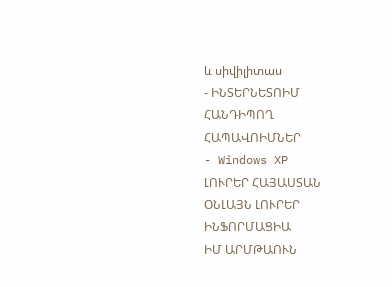և սիվիլիտաս
- ԻՆՏԵՐՆԵՏՈԻՄ ՀԱՆԴԻՊՈՂ ՀԱՊԱՎՈԻՄՆԵՐ
- Windows XP
ԼՈՒՐԵՐ ՀԱՅԱՍՏԱՆ
ՕՆԼԱՅՆ ԼՈՒՐԵՐ
ԻՆՖՈՐՄԱՑԻԱ
ԻՄ ԱՐՄԹԱՈՒՆ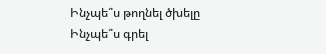Ինչպե՞ս թողնել ծխելը
Ինչպե՞ս գրել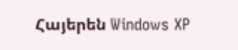Հայերեն Windows XP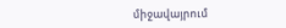միջավայրում